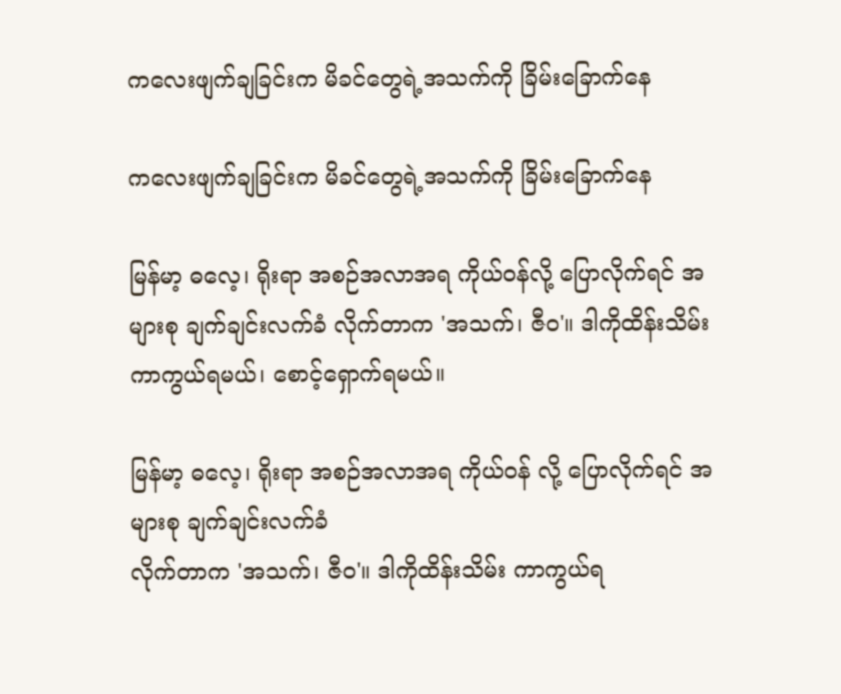ကလေးဖျက်ချခြင်းက မိခင်တွေရဲ့အသက်ကို ခြိမ်းခြောက်နေ

ကလေးဖျက်ချခြင်းက မိခင်တွေရဲ့အသက်ကို ခြိမ်းခြောက်နေ

မြန်မာ့ ဓလေ့၊ ရိုးရာ အစဉ်အလာအရ ကိုယ်ဝန်လို့ ပြောလိုက်ရင် အများစု ချက်ချင်းလက်ခံ လိုက်တာက 'အသက်၊ ဇီဝ'။ ဒါကိုထိန်းသိမ်း ကာကွယ်ရမယ်၊ စောင့်ရှောက်ရမယ်။

မြန်မာ့ ဓလေ့၊ ရိုးရာ အစဉ်အလာအရ ကိုယ်ဝန် လို့ ပြောလိုက်ရင် အများစု ချက်ချင်းလက်ခံ
လိုက်တာက 'အသက်၊ ဇီဝ'။ ဒါကိုထိန်းသိမ်း ကာကွယ်ရ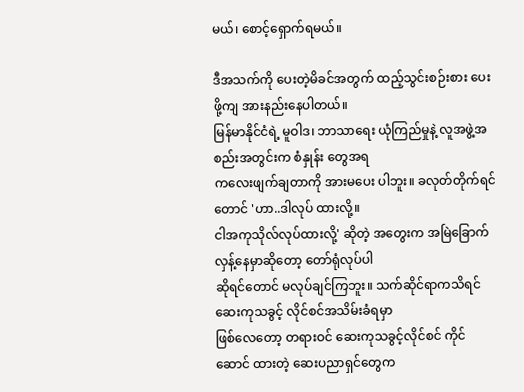မယ်၊ စောင့်ရှောက်ရမယ်။

ဒီအသက်ကို ပေးတဲ့မိခင်အတွက် ထည့်သွင်းစဉ်းစား ပေးဖို့ကျ အားနည်းနေပါတယ်။
မြန်မာနိုင်ငံရဲ့ မူဝါဒ၊ ဘာသာရေး ယုံကြည်မှုနဲ့ လူအဖွဲ့အစည်းအတွင်းက စံနှုန်း တွေအရ
ကလေးဖျက်ချတာကို အားမပေး ပါဘူး။ ခလုတ်တိုက်ရင်တောင် 'ဟာ..ဒါလုပ် ထားလို့။
ငါအကုသိုလ်လုပ်ထားလို့' ဆိုတဲ့ အတွေးက အမြဲခြောက်လှန့်နေမှာဆိုတော့ တော်ရုံလုပ်ပါ
ဆိုရင်တောင် မလုပ်ချင်ကြဘူး။ သက်ဆိုင်ရာကသိရင် ဆေးကုသခွင့် လိုင်စင်အသိမ်းခံရမှာ
ဖြစ်လေတော့ တရားဝင် ဆေးကုသခွင့်လိုင်စင် ကိုင်ဆောင် ထားတဲ့ ဆေးပညာရှင်တွေက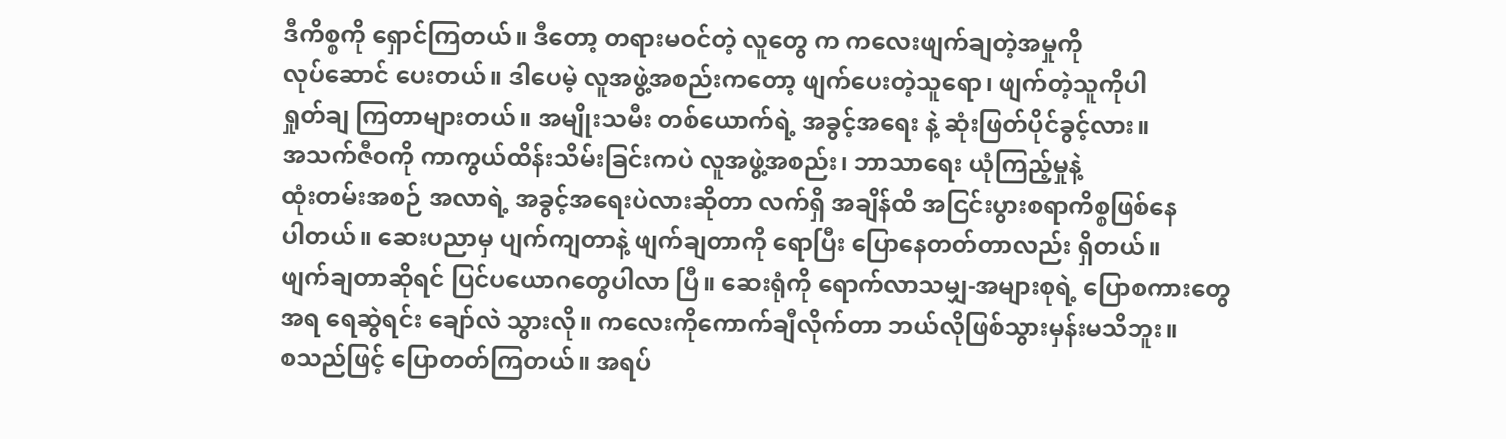ဒီကိစ္စကို ရှောင်ကြတယ်။ ဒီတော့ တရားမဝင်တဲ့ လူတွေ က ကလေးဖျက်ချတဲ့အမှုကို
လုပ်ဆောင် ပေးတယ်။ ဒါပေမဲ့ လူအဖွဲ့အစည်းကတော့ ဖျက်ပေးတဲ့သူရော၊ ဖျက်တဲ့သူကိုပါ
ရှုတ်ချ ကြတာများတယ်။ အမျိုးသမီး တစ်ယောက်ရဲ့ အခွင့်အရေး နဲ့ ဆုံးဖြတ်ပိုင်ခွင့်လား။
အသက်ဇီဝကို ကာကွယ်ထိန်းသိမ်းခြင်းကပဲ လူအဖွဲ့အစည်း၊ ဘာသာရေး ယုံကြည့်မှုနဲ့
ထုံးတမ်းအစဉ် အလာရဲ့ အခွင့်အရေးပဲလားဆိုတာ လက်ရှိ အချိန်ထိ အငြင်းပွားစရာကိစ္စဖြစ်နေ
ပါတယ်။ ဆေးပညာမှ ပျက်ကျတာနဲ့ ဖျက်ချတာကို ရောပြီး ပြောနေတတ်တာလည်း ရှိတယ်။
ဖျက်ချတာဆိုရင် ပြင်ပယောဂတွေပါလာ ပြီ။ ဆေးရုံကို ရောက်လာသမျှ-အများစုရဲ့ ပြောစကားတွေ
အရ ရေဆွဲရင်း ချော်လဲ သွားလို။ ကလေးကိုကောက်ချီလိုက်တာ ဘယ်လိုဖြစ်သွားမှန်းမသိဘူး။
စသည်ဖြင့် ပြောတတ်ကြတယ်။ အရပ်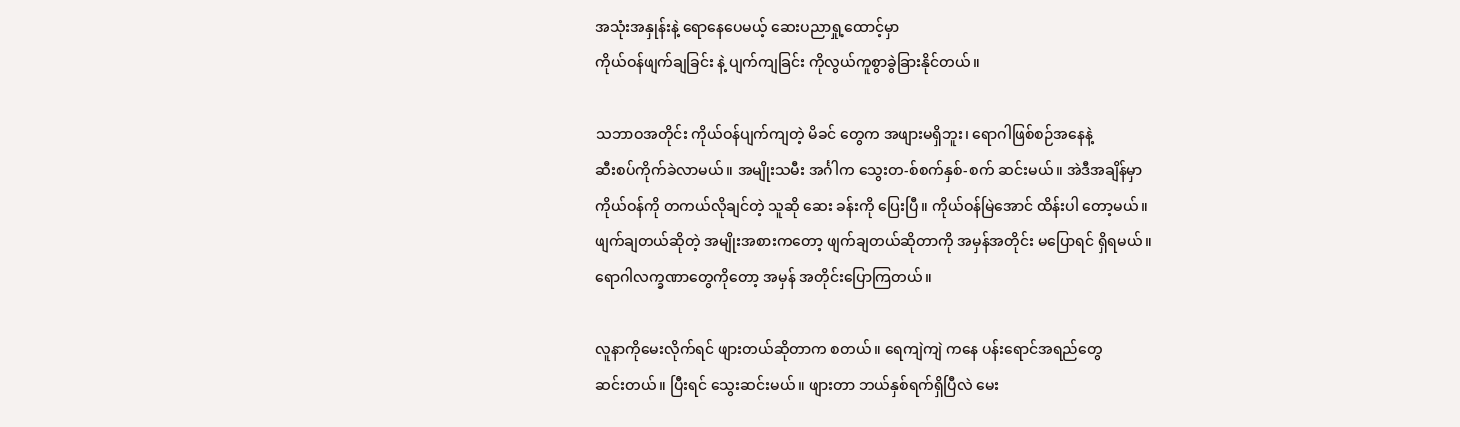အသုံးအနှုန်းနဲ့ ရောနေပေမယ့် ဆေးပညာရှု့ထောင့်မှာ
ကိုယ်ဝန်ဖျက်ချခြင်း နဲ့ ပျက်ကျခြင်း ကိုလွယ်ကူစွာခွဲခြားနိုင်တယ်။

သဘာဝအတိုင်း ကိုယ်ဝန်ပျက်ကျတဲ့ မိခင် တွေက အဖျားမရှိဘူး၊ ရောဂါဖြစ်စဉ်အနေနဲ့
ဆီးစပ်ကိုက်ခဲလာမယ်။ အမျိုးသမီး အင်္ဂါက သွေးတ-စ်စက်နှစ်-စက် ဆင်းမယ်။ အဲဒီအချိန်မှာ
ကိုယ်ဝန်ကို တကယ်လိုချင်တဲ့ သူဆို ဆေး ခန်းကို ပြေးပြီ။ ကိုယ်ဝန်မြဲအောင် ထိန်းပါ တော့မယ်။
ဖျက်ချတယ်ဆိုတဲ့ အမျိုးအစားကတော့ ဖျက်ချတယ်ဆိုတာကို အမှန်အတိုင်း မပြောရင် ရှိရမယ်။
ရောဂါလက္ခဏာတွေကိုတော့ အမှန် အတိုင်းပြောကြတယ်။

လူနာကိုမေးလိုက်ရင် ဖျားတယ်ဆိုတာက စတယ်။ ရေကျဲကျဲ ကနေ ပန်းရောင်အရည်တွေ
ဆင်းတယ်။ ပြီးရင် သွေးဆင်းမယ်။ ဖျားတာ ဘယ်နှစ်ရက်ရှိပြီလဲ မေး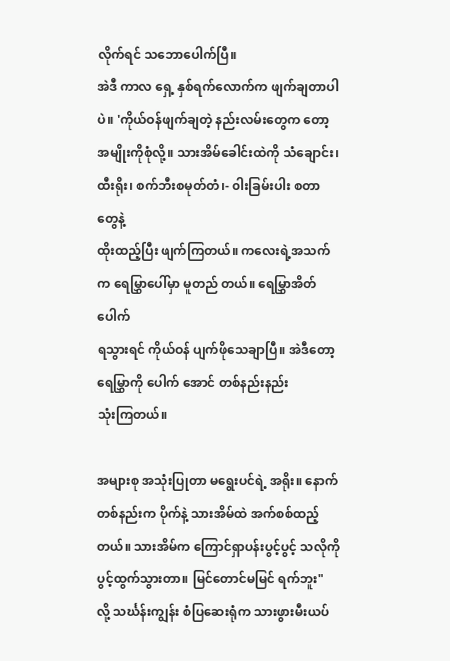လိုက်ရင် သဘောပေါက်ပြီ။
အဲဒီ ကာလ ရှေ့ နှစ်ရက်လောက်က ဖျက်ချတာပါပဲ။ 'ကိုယ်ဝန်ဖျက်ချတဲ့ နည်းလမ်းတွေက တော့
အမျိုးကိုစုံလို့။ သားအိမ်ခေါင်းထဲကို သံချောင်း၊ ထီးရိုး၊ စက်ဘီးစမုတ်တံ၊- ၀ါးခြမ်းပါး စတာတွေနဲ့
ထိုးထည့်ပြီး ဖျက်ကြတယ်။ ကလေးရဲ့အသက်က ရေမြွှာပေါ်မှာ မူတည် တယ်။ ရေမြွှာအိတ်ပေါက်
ရသွားရင် ကိုယ်ဝန် ပျက်ဖိုသေချာပြီ။ အဲဒီတော့ ရေမြွှာကို ပေါက် အောင် တစ်နည်းနည်း
သုံးကြတယ်။

အများစု အသုံးပြုတာ မရွေးပင်ရဲ့ အရိုး။ နောက် တစ်နည်းက ပိုက်နဲ့ သားအိမ်ထဲ အက်စစ်ထည့်
တယ်။ သားအိမ်က ကြောင်ရှာပန်းပွင့်ပွင့် သလိုကို ပွင့်ထွက်သွားတာ။ မြင်တောင်မမြင် ရက်ဘူး"
လို့ သင်္ဃန်းကျွန်း စံပြဆေးရုံက သားဖွားမီးယပ်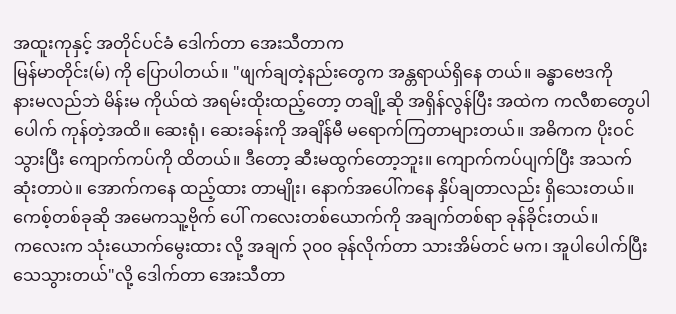အထူးကုနှင့် အတိုင်ပင်ခံ ဒေါက်တာ အေးသီတာက
မြန်မာတိုင်း(မ်) ကို ပြောပါတယ်။ "ဖျက်ချတဲ့နည်းတွေက အန္တရာယ်ရှိနေ တယ်။ ခန္ဓာဗေဒကို
နားမလည်ဘဲ မိန်းမ ကိုယ်ထဲ အရမ်းထိုးထည့်တော့ တချို့ဆို အရှိန်လွန်ပြီး အထဲက ကလီစာတွေပါ
ပေါက် ကုန်တဲ့အထိ။ ဆေးရုံ၊ ဆေးခန်းကို အချိန်မီ မရောက်ကြတာများတယ်။ အဓိကက ပိုးဝင်
သွားပြီး ကျောက်ကပ်ကို ထိတယ်။ ဒီတော့ ဆီးမထွက်တော့ဘူး။ ကျောက်ကပ်ပျက်ပြီး အသက်
ဆုံးတာပဲ။ အောက်ကနေ ထည့်ထား တာမျိုး၊ နောက်အပေါ်ကနေ နှိပ်ချတာလည်း ရှိသေးတယ်။
ကေစ့်တစ်ခုဆို အမေကသူ့ဗိုက် ပေါ် ကလေးတစ်ယောက်ကို အချက်တစ်ရာ ခုန်ခိုင်းတယ်။
ကလေးက သုံးယောက်မွေးထား လို့ အချက် ၃၀၀ ခုန်လိုက်တာ သားအိမ်တင် မက၊ အူပါပေါက်ပြီးသေသွားတယ်"လို့ ဒေါက်တာ အေးသီတာ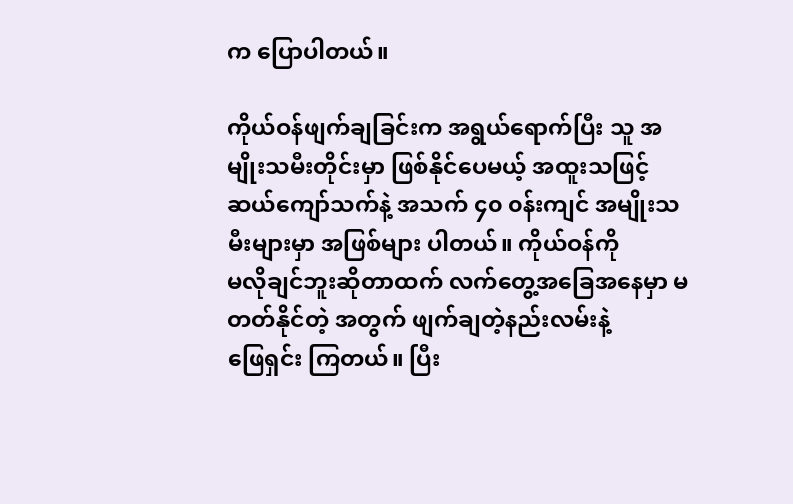က ပြောပါတယ်။

ကိုယ်ဝန်ဖျက်ချခြင်းက အရွယ်ရောက်ပြီး သူ အမျိုးသမီးတိုင်းမှာ ဖြစ်နိုင်ပေမယ့် အထူးသဖြင့်
ဆယ်ကျော်သက်နဲ့ အသက် ၄၀ ၀န်းကျင် အမျိုးသမီးများမှာ အဖြစ်များ ပါတယ်။ ကိုယ်ဝန်ကို
မလိုချင်ဘူးဆိုတာထက် လက်တွေ့အခြေအနေမှာ မတတ်နိုင်တဲ့ အတွက် ဖျက်ချတဲ့နည်းလမ်းနဲ့
ဖြေရှင်း ကြတယ်။ ပြီး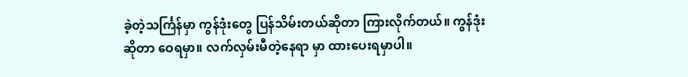ခဲ့တဲ့သင်္ကြန်မှာ ကွန်ဒုံးတွေ ပြန်သိမ်းတယ်ဆိုတာ ကြားလိုက်တယ်။ ကွန်ဒုံး
ဆိုတာ ဝေရမှာ။ လက်လှမ်းမီတဲ့နေရာ မှာ ထားပေးရမှာပါ။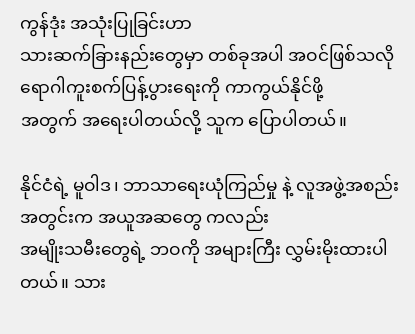ကွန်ဒုံး အသုံးပြုခြင်းဟာ
သားဆက်ခြားနည်းတွေမှာ တစ်ခုအပါ အဝင်ဖြစ်သလို ရောဂါကူးစက်ပြန့်ပွားရေးကို ကာကွယ်နိုင်ဖို့
အတွက် အရေးပါတယ်လို့ သူက ပြောပါတယ်။

နိုင်ငံရဲ့ မူဝါဒ၊ ဘာသာရေးယုံကြည်မှု နဲ့ လူအဖွဲ့အစည်းအတွင်းက အယူအဆတွေ ကလည်း
အမျိုးသမီးတွေရဲ့ ဘဝကို အများကြီး လွှမ်းမိုးထားပါတယ်။ သား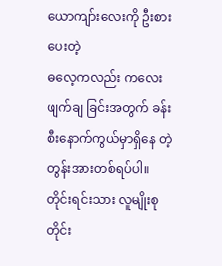ယောကျာ်းလေးကို ဦးစားပေးတဲ့
ဓလေ့ကလည်း ကလေးဖျက်ချ ခြင်းအတွက် ခန်းစီးနောက်ကွယ်မှာရှိနေ တဲ့ တွန်းအားတစ်ရပ်ပါ။
တိုင်းရင်းသား လူမျိုးစုတိုင်း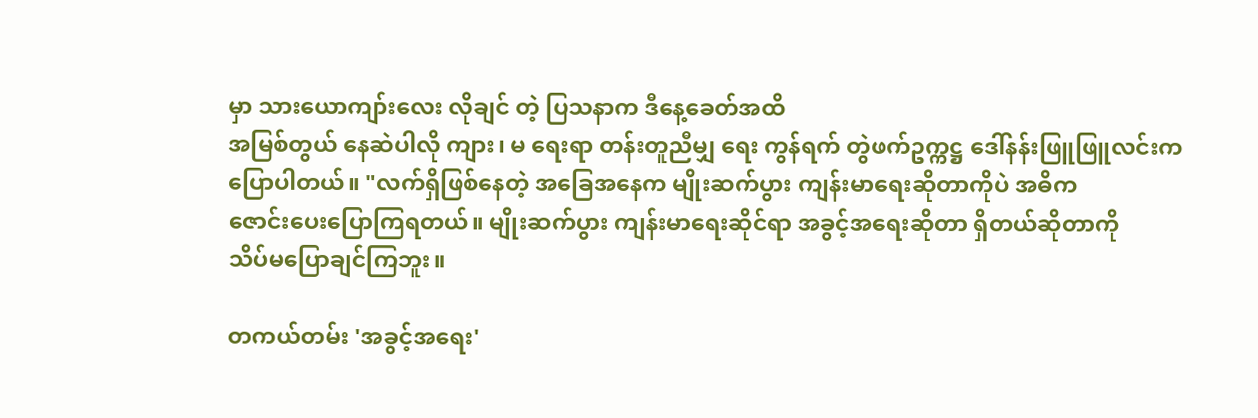မှာ သားယောကျာ်းလေး လိုချင် တဲ့ ပြသနာက ဒီနေ့ခေတ်အထိ
အမြစ်တွယ် နေဆဲပါလို ကျား၊ မ ရေးရာ တန်းတူညီမျှ ရေး ကွန်ရက် တွဲဖက်ဥက္ကဋ္ဌ ဒေါ်နန်းဖြူဖြူလင်းက
ပြောပါတယ်။ "လက်ရှိဖြစ်နေတဲ့ အခြေအနေက မျိုးဆက်ပွား ကျန်းမာရေးဆိုတာကိုပဲ အဓိက
ဇောင်းပေးပြောကြရတယ်။ မျိုးဆက်ပွား ကျန်းမာရေးဆိုင်ရာ အခွင့်အရေးဆိုတာ ရှိတယ်ဆိုတာကို
သိပ်မပြောချင်ကြဘူး။

တကယ်တမ်း 'အခွင့်အရေး'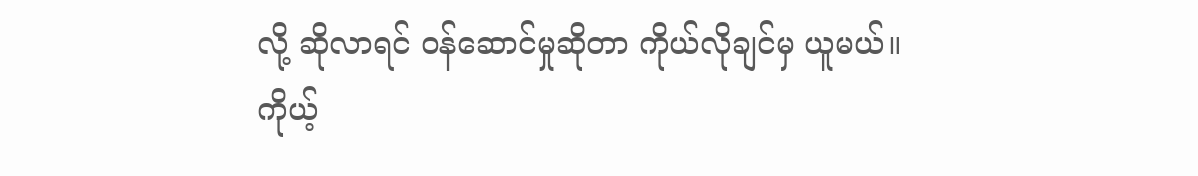လို့ ဆိုလာရင် ၀န်ဆောင်မှုဆိုတာ ကိုယ်လိုချင်မှ ယူမယ်။
ကိုယ့်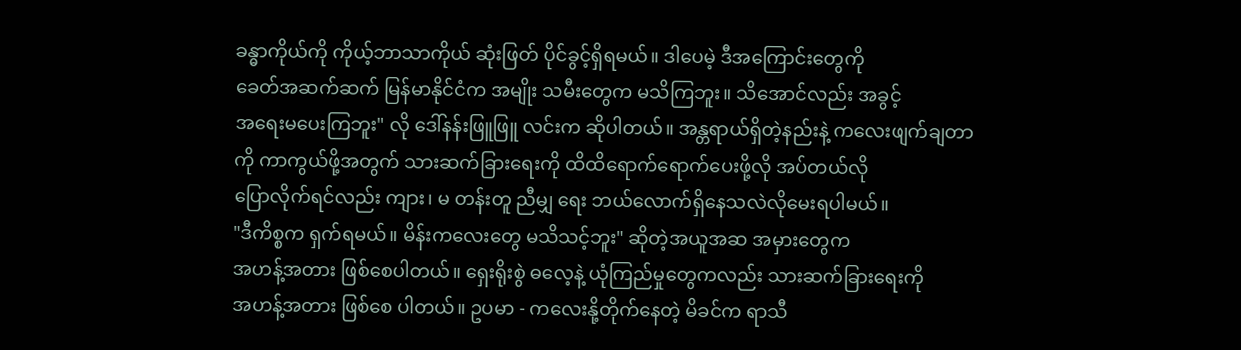ခန္ဓာကိုယ်ကို ကိုယ့်ဘာသာကိုယ် ဆုံးဖြတ် ပိုင်ခွင့်ရှိရမယ်။ ဒါပေမဲ့ ဒီအကြောင်းတွေကို
ခေတ်အဆက်ဆက် မြန်မာနိုင်ငံက အမျိုး သမီးတွေက မသိကြဘူး။ သိအောင်လည်း အခွင့်
အရေးမပေးကြဘူး" လို ဒေါ်နန်းဖြူဖြူ လင်းက ဆိုပါတယ်။ အန္တရာယ်ရှိတဲ့နည်းနဲ့ ကလေးဖျက်ချတာ
ကို ကာကွယ်ဖို့အတွက် သားဆက်ခြားရေးကို ထိထိရောက်ရောက်ပေးဖို့လို အပ်တယ်လို
ပြောလိုက်ရင်လည်း ကျား၊ မ တန်းတူ ညီမျှ ရေး ဘယ်လောက်ရှိနေသလဲလိုမေးရပါမယ်။
"ဒီကိစ္စက ရှက်ရမယ်။ မိန်းကလေးတွေ မသိသင့်ဘူး" ဆိုတဲ့အယူအဆ အမှားတွေက
အဟန့်အတား ဖြစ်စေပါတယ်။ ရှေးရိုးစွဲ ဓလေ့နဲ့ ယုံကြည်မှုတွေကလည်း သားဆက်ခြားရေးကို
အဟန့်အတား ဖြစ်စေ ပါတယ်။ ဥပမာ - ကလေးနို့တိုက်နေတဲ့ မိခင်က ရာသီ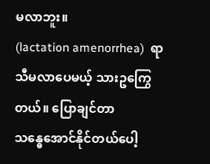မလာဘူး။
(lactation amenorrhea)  ရာသီမလာပေမယ့် သားဥကြွေတယ်။ ပြောချင်တာ
သန္ဓေအောင်နိုင်တယ်ပေါ့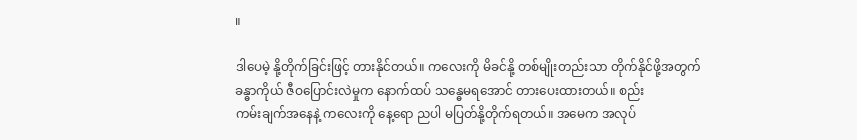။

ဒါပေမဲ့ နို့တိုက်ခြင်းဖြင့် တားနိုင်တယ်။ ကလေးကို မိခင်နို့ တစ်မျိုးတည်းသာ တိုက်နိုင်ဖို့အတွက်
ခန္ဓာကိုယ် ဇီဝပြောင်းလဲမှုက နောက်ထပ် သန္ဓေမရအောင် တားပေးထားတယ်။ စည်း
ကမ်းချက်အနေနဲ့ ကလေးကို နေ့ရော ညပါ မပြတ်နို့တိုက်ရတယ်။ အမေက အလုပ်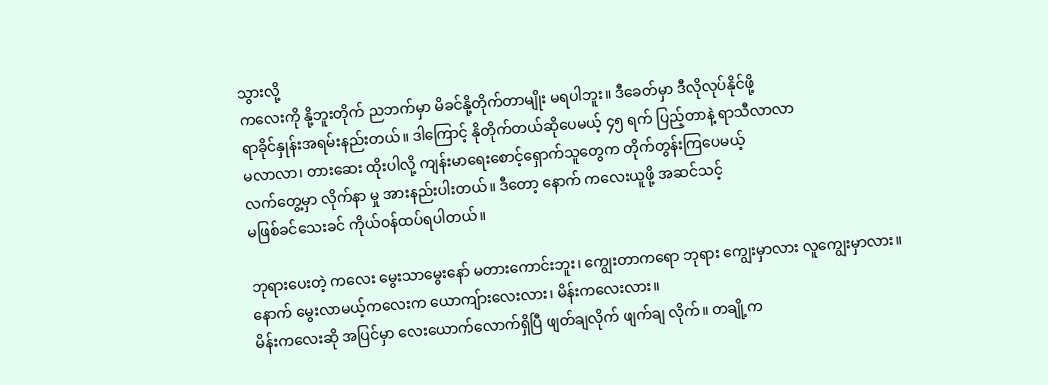သွားလို့
ကလေးကို နို့ဘူးတိုက် ညဘက်မှာ မိခင်နို့တိုက်တာမျိုး မရပါဘူး။ ဒီခေတ်မှာ ဒီလိုလုပ်နိုင်ဖို့
ရာခိုင်နှုန်းအရမ်းနည်းတယ်။ ဒါကြောင့် နိုတိုက်တယ်ဆိုပေမယ့် ၄၅ ရက် ပြည့်တာနဲ့ ရာသီလာလာ
မလာလာ၊ တားဆေး ထိုးပါလို့ ကျန်းမာရေးစောင့်ရှောက်သူတွေက တိုက်တွန်းကြပေမယ့်
လက်တွေ့မှာ လိုက်နာ မှု အားနည်းပါးတယ်။ ဒီတော့ နောက် ကလေးယူဖို့ အဆင်သင့်
မဖြစ်ခင်သေးခင် ကိုယ်ဝန်ထပ်ရပါတယ်။

ဘုရားပေးတဲ့ ကလေး မွေးသာမွေးနော် မတားကောင်းဘူး၊ ကျွေးတာကရော ဘုရား ကျွေးမှာလား လူကျွေးမှာလား။ နောက် မွေးလာမယ့်ကလေးက ယောကျ်ားလေးလား၊ မိန်းကလေးလား။
မိန်းကလေးဆို အပြင်မှာ လေးယောက်လောက်ရှိပြီ ဖျတ်ချလိုက် ဖျက်ချ လိုက်။ တချို့က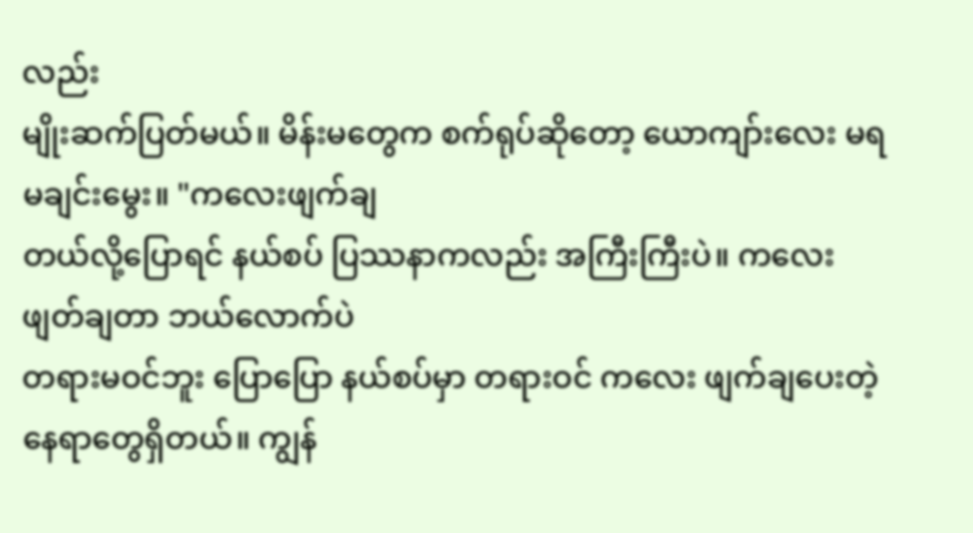လည်း
မျိုးဆက်ပြတ်မယ်။ မိန်းမတွေက စက်ရုပ်ဆိုတော့ ယောကျာ်းလေး မရမချင်းမွေး။ "ကလေးဖျက်ချ
တယ်လို့ပြောရင် နယ်စပ် ပြဿနာကလည်း အကြီးကြီးပဲ။ ကလေး ဖျတ်ချတာ ဘယ်လောက်ပဲ
တရားမဝင်ဘူး ပြောပြော နယ်စပ်မှာ တရားဝင် ကလေး ဖျက်ချပေးတဲ့နေရာတွေရှိတယ်။ ကျွန်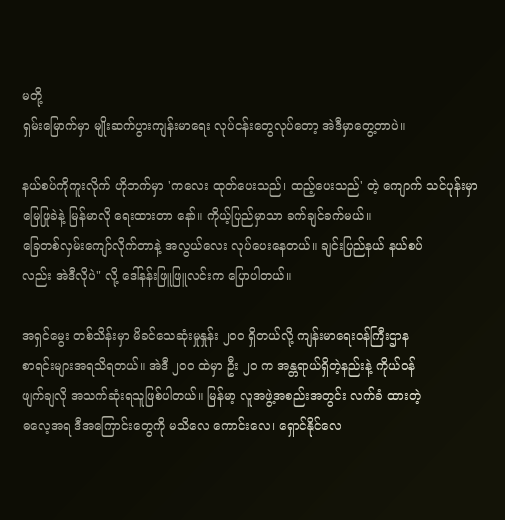မတို့
ရှမ်းမြောက်မှာ မျိုးဆက်ပွားကျန်းမာရေး လုပ်ငန်းတွေလုပ်တော့ အဲဒီမှာတွေ့တာပဲ။

နယ်စပ်ကိုကူးလိုက် ဟိုဘက်မှာ 'ကလေး ထုတ်ပေးသည်၊ ထည့်ပေးသည်' တဲ့ ကျောက် သင်ပုန်းမှာ မြေဖြုခဲနဲ့ မြန်မာလို ရေးထားတာ နော်။ ကိုယ့်ပြည်မှာသာ ခက်ချင်ခက်မယ်။
ခြေတစ်လှမ်းကျော်လိုက်တာနဲ့ အလွယ်လေး လုပ်ပေးနေတယ်။ ချင်းပြည်နယ် နယ်စပ်
လည်း အဲဒီလိုပဲ" လို့ ဒေါ်နန်းဖြူဖြူလင်းက ပြောပါတယ်။

အရှင်မွေး တစ်သိန်းမှာ မိခင်သေဆုံးမှုနှုန်း ၂၀၀ ရှိတယ်လို့ ကျန်းမာရေးဝန်ကြီးဌာန
စာရင်းများအရသိရတယ်။ အဲဒီ ၂၀၀ ထဲမှာ ဦး ၂၀ က အန္တရာယ်ရှိတဲ့နည်းနဲ့ ကိုယ်ဝန်
ဖျက်ချလို အသက်ဆုံးရသူဖြစ်ပါတယ်။ မြန်မာ့ လူအဖွဲ့အစည်းအတွင်း လက်ခံ ထားတဲ့
ဓလေ့အရ ဒီအကြောင်းတွေကို မသိလေ ကောင်းလေ၊ ရှောင်နိုင်လေ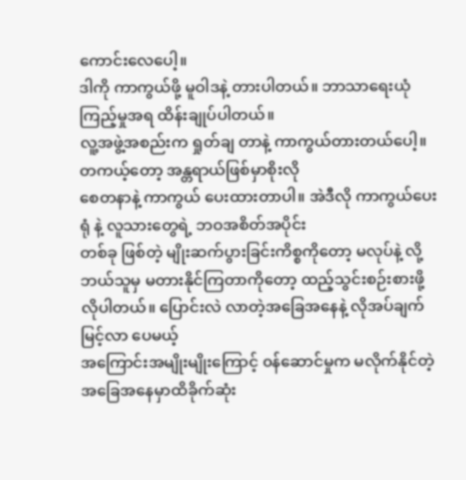ကောင်းလေပေါ့။
ဒါကို ကာကွယ်ဖို့ မူဝါဒနဲ့ တားပါတယ်။ ဘာသာရေးယုံကြည့်မှုအရ ထိန်းချုပ်ပါတယ်။
လူ့အဖွဲ့အစည်းက ရှုတ်ချ တာနဲ့ ကာကွယ်တားတယ်ပေါ့။ တကယ့်တော့ အန္တရာယ်ဖြစ်မှာစိုးလို
စေတနာနဲ့ ကာကွယ် ပေးထားတာပါ။ အဲဒီလို ကာကွယ်ပေးရုံ နဲ့ လူသားတွေရဲ့ ဘဝအစိတ်အပိုင်း
တစ်ခု ဖြစ်တဲ့ မျိုးဆက်ပွားခြင်းကိစ္စကိုတော့ မလုပ်နဲ့ လို့ ဘယ်သူမှ မတားနိုင်ကြတာကိုတော့ ထည့်သွင်းစဉ်းစားဖို့လိုပါတယ်။ ပြောင်းလဲ လာတဲ့အခြေအနေနဲ့ လိုအပ်ချက် မြင့်လာ ပေမယ့်
အကြောင်းအမျိုးမျိုးကြောင့် ၀န်ဆောင်မှုက မလိုက်နိုင်တဲ့ အခြေအနေမှာထိခိုက်ဆုံး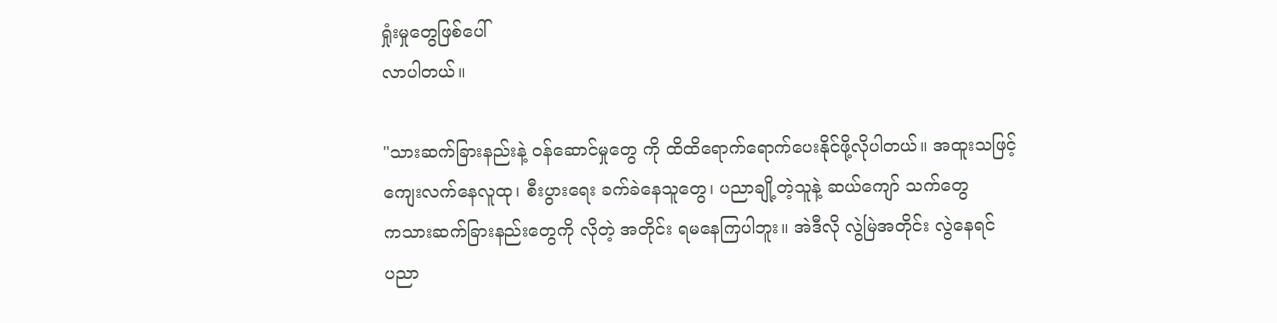ရှုံးမှုတွေဖြစ်ပေါ်
လာပါတယ်။

"သားဆက်ခြားနည်းနဲ့ ၀န်ဆောင်မှုတွေ ကို ထိထိရောက်ရောက်ပေးနိုင်ဖို့လိုပါတယ်။ အထူးသဖြင့်
ကျေးလက်နေလူထု၊ စီးပွားရေး ခက်ခဲနေသူတွေ၊ ပညာချို့တဲ့သူနဲ့ ဆယ်ကျော် သက်တွေ
ကသားဆက်ခြားနည်းတွေကို လိုတဲ့ အတိုင်း ရမနေကြပါဘူး။ အဲဒီလို လွဲမြဲအတိုင်း လွဲနေရင်
ပညာ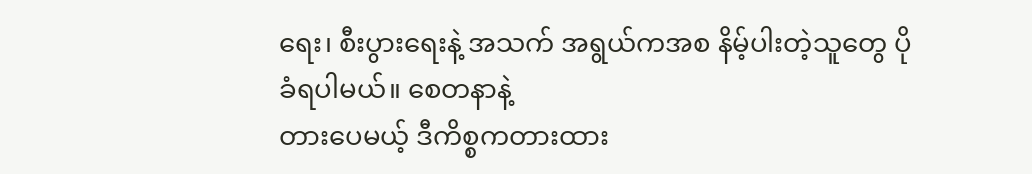ရေး၊ စီးပွားရေးနဲ့ အသက် အရွယ်ကအစ နိမ့်ပါးတဲ့သူတွေ ပိုခံရပါမယ်။ စေတနာနဲ့
တားပေမယ့် ဒီကိစ္စကတားထား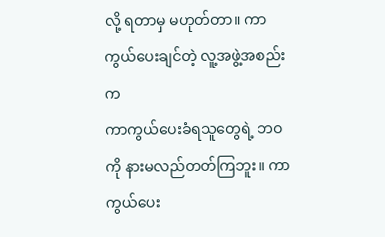လို့ ရတာမှ မဟုတ်တာ။ ကာကွယ်ပေးချင်တဲ့ လူ့အဖွဲ့အစည်းက
ကာကွယ်ပေးခံရသူတွေရဲ့ ဘဝကို နားမလည်တတ်ကြဘူး။ ကာကွယ်ပေး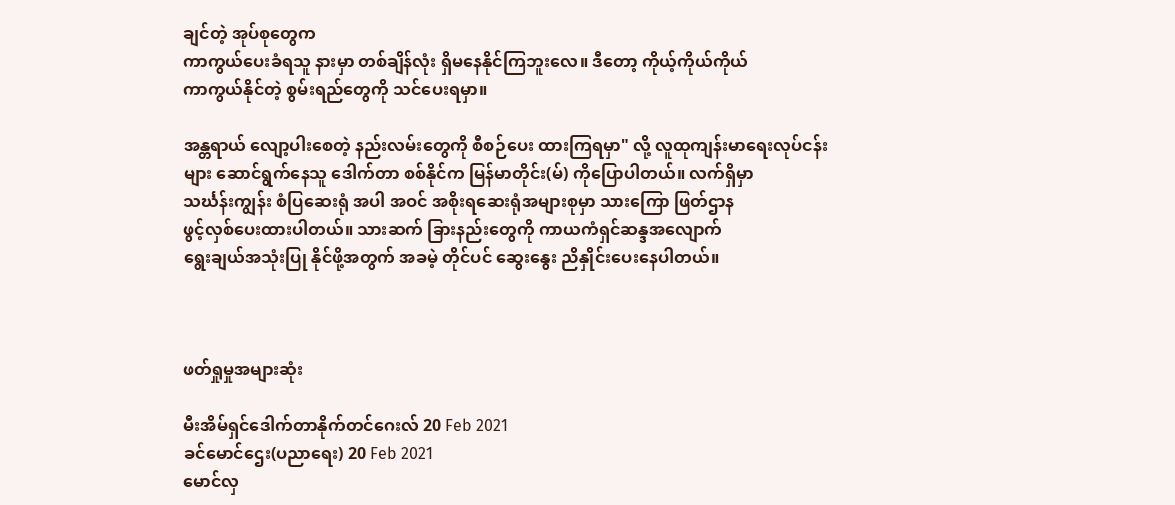ချင်တဲ့ အုပ်စုတွေက
ကာကွယ်ပေးခံရသူ နားမှာ တစ်ချိန်လုံး ရှိမနေနိုင်ကြဘူးလေ။ ဒီတော့ ကိုယ့်ကိုယ်ကိုယ်
ကာကွယ်နိုင်တဲ့ စွမ်းရည်တွေကို သင်ပေးရမှာ။

အန္တရာယ် လျော့ပါးစေတဲ့ နည်းလမ်းတွေကို စီစဉ်ပေး ထားကြရမှာ" လို့ လူထုကျန်းမာရေးလုပ်ငန်း
များ ဆောင်ရွက်နေသူ ဒေါက်တာ စစ်နိုင်က မြန်မာတိုင်း(မ်) ကိုပြောပါတယ်။ လက်ရှိမှာ
သင်္ဃန်းကျွန်း စံပြဆေးရုံ အပါ အဝင် အစိုးရဆေးရုံအများစုမှာ သားကြော ဖြတ်ဌာန
ဖွင့်လှစ်ပေးထားပါတယ်။ သားဆက် ခြားနည်းတွေကို ကာယကံရှင်ဆန္ဒအလျောက်
ရွေးချယ်အသုံးပြု နိုင်ဖို့အတွက် အခမဲ့ တိုင်ပင် ဆွေးနွေး ညိနှိုင်းပေးနေပါတယ်။



ဖတ်ရှုမှုအများဆုံး

မီးအိမ်ရှင်ဒေါက်တာနိုက်တင်ဂေးလ် 20 Feb 2021
ခင်မောင်ဌေး(ပညာရေး) 20 Feb 2021
မောင်လှ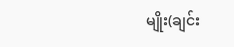မျိုး(ချင်း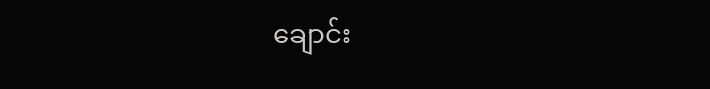ချောင်း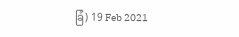ခြံ) 19 Feb 2021